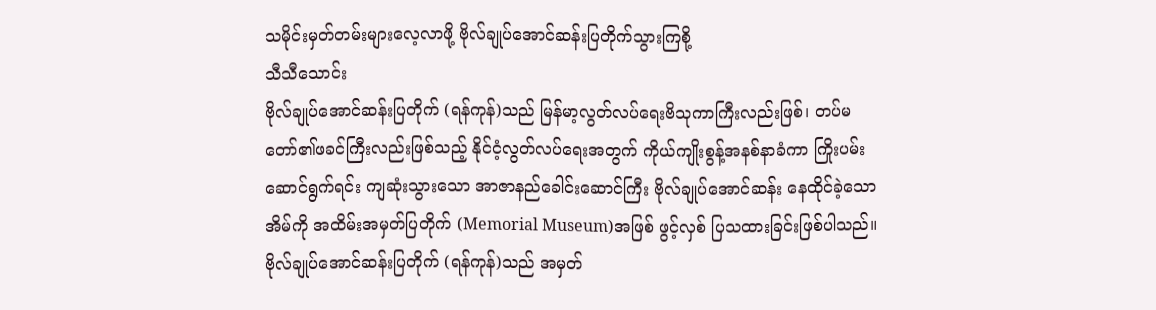သမိုင်းမှတ်တမ်းများလေ့လာဖို့ ဗိုလ်ချုပ်အောင်ဆန်းပြတိုက်သွားကြစို့
သီသီသောင်း
ဗိုလ်ချုပ်အောင်ဆန်းပြတိုက် (ရန်ကုန်)သည် မြန်မာ့လွတ်လပ်ရေးဗိသုကာကြီးလည်းဖြစ်၊ တပ်မတော်၏ဖခင်ကြီးလည်းဖြစ်သည့် နိုင်ငံ့လွတ်လပ်ရေးအတွက် ကိုယ်ကျိုးစွန့်အနစ်နာခံကာ ကြိုးပမ်းဆောင်ရွက်ရင်း ကျဆုံးသွားသော အာဇာနည်ခေါင်းဆောင်ကြီး ဗိုလ်ချုပ်အောင်ဆန်း နေထိုင်ခဲ့သောအိမ်ကို အထိမ်းအမှတ်ပြတိုက် (Memorial Museum)အဖြစ် ဖွင့်လှစ် ပြသထားခြင်းဖြစ်ပါသည်။
ဗိုလ်ချုပ်အောင်ဆန်းပြတိုက် (ရန်ကုန်)သည် အမှတ်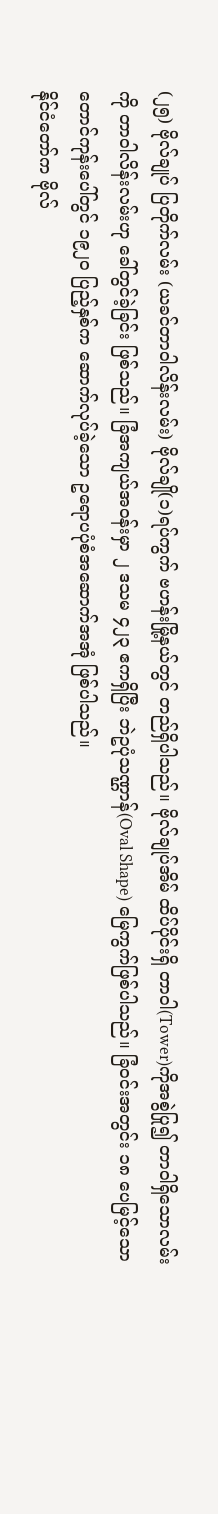(၂၅) ဗိုလ်ချုပ် ပြတိုက်လမ်း (ယခင်တာဝါလိန်းလမ်း) ဗိုလ်ချို(၁)ရပ်ကွက် ဗဟန်းမြို့နယ်တွင် တည်ရှိပါသည်။ ဗိုလ်ချုပ်အိမ် ထိပ်ပိုင်းရှိ တာဝါ(Tower)ကိုအစွဲပြု၍ တာဝါရှိသောလမ်းကို တာဝါလိန်းလမ်းဟု ခေါ်တွင်ခဲ့ခြင်း ဖြစ်သည်။ ခြံအကျယ်အဝန်းမှာ ၂ ဒသမ ၄၂၃ ဧကရှိပြီး ဘဲဥပုံသဏ္ဌာန်(Oval Shape) မြေကွက်ဖြစ်ပါသည်။ ခြံဝင်းအတွင်း ၁၈ ပေမြင့်သော တောင်ကုန်းပေါ်တွင် ၁၉၂၀ ပြည့်နှစ်က ဆောက်လုပ်ခဲ့သော ဥရောပပုံစံအဆောက်အအုံ ဖြစ်ပါသည်။
နိုင်ငံတော်က ဗိုလ်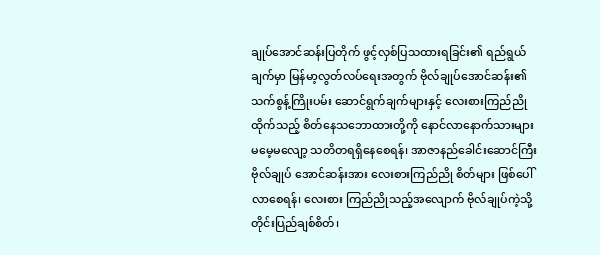ချုပ်အောင်ဆန်းပြတိုက် ဖွင့်လှစ်ပြသထားရခြင်း၏ ရည်ရွယ်ချက်မှာ မြန်မာ့လွတ်လပ်ရေးအတွက် ဗိုလ်ချုပ်အောင်ဆန်း၏ သက်စွန့်ကြိုးပမ်း ဆောင်ရွက်ချက်များနှင့် လေးစားကြည်ညိုထိုက်သည့် စိတ်နေသဘောထားတို့ကို နောင်လာနောက်သားများ မမေ့မလျော့ သတိတရရှိနေစေရန်၊ အာဇာနည်ခေါင်းဆောင်ကြီး ဗိုလ်ချုပ် အောင်ဆန်းအား လေးစားကြည်ညို စိတ်များ ဖြစ်ပေါ်လာစေရန်၊ လေးစား ကြည်ညိုသည့်အလျောက် ဗိုလ်ချုပ်ကဲ့သို့ တိုင်းပြည်ချစ်စိတ်၊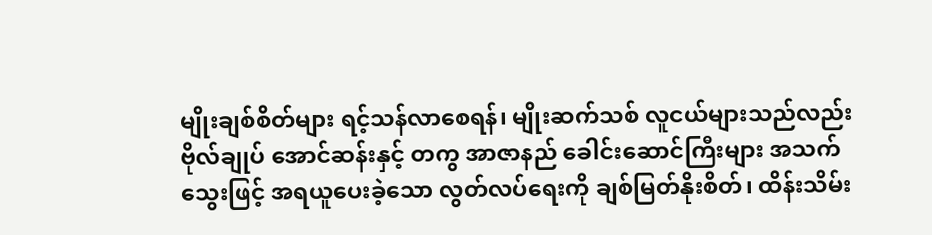မျိုးချစ်စိတ်များ ရင့်သန်လာစေရန်၊ မျိုးဆက်သစ် လူငယ်များသည်လည်း ဗိုလ်ချုပ် အောင်ဆန်းနှင့် တကွ အာဇာနည် ခေါင်းဆောင်ကြီးများ အသက်သွေးဖြင့် အရယူပေးခဲ့သော လွတ်လပ်ရေးကို ချစ်မြတ်နိုးစိတ်၊ ထိန်းသိမ်း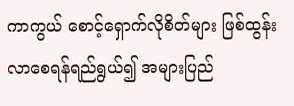ကာကွယ် စောင့်ရှောက်လိုစိတ်များ ဖြစ်ထွန်းလာစေရန်ရည်ရွယ်၍ အများပြည်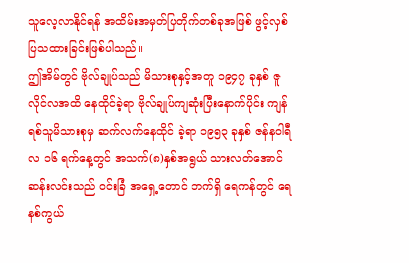သူလေ့လာနိုင်ရန် အထိမ်းအမှတ်ပြတိုက်တစ်ခုအဖြစ် ဖွင့်လှစ်ပြသထားခြင်းဖြစ်ပါသည်။
ဤအိမ်တွင် ဗိုလ်ချုပ်သည် မိသားစုနှင့်အတူ ၁၉၄၇ ခုနှစ် ဇူလိုင်လအထိ နေထိုင်ခဲ့ရာ ဗိုလ်ချုပ်ကျဆုံးပြီးနောက်ပိုင်း ကျန်ရစ်သူမိသားစုမှ ဆက်လက်နေထိုင် ခဲ့ရာ ၁၉၅၃ ခုနှစ် ဇန်နဝါရီလ ၁၆ ရက်နေ့တွင် အသက်(၈)နှစ်အရွယ် သားလတ်အောင်ဆန်းလင်းသည် ဝင်းခြံ အရှေ့တောင် ဘက်ရှိ ရေကန်တွင် ရေနစ်ကွယ်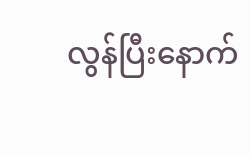လွန်ပြီးနောက်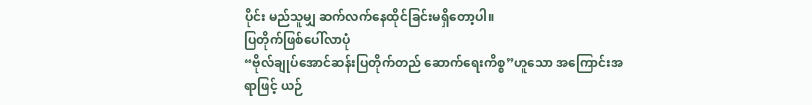ပိုင်း မည်သူမျှ ဆက်လက်နေထိုင်ခြင်းမရှိတော့ပါ။
ပြတိုက်ဖြစ်ပေါ်လာပုံ
“ဗိုလ်ချုပ်အောင်ဆန်းပြတိုက်တည် ဆောက်ရေးကိစ္စ”ဟူသော အကြောင်းအရာဖြင့် ယဉ်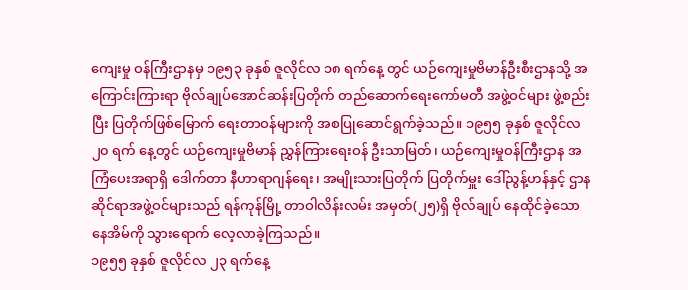ကျေးမှု ဝန်ကြီးဌာနမှ ၁၉၅၃ ခုနှစ် ဇူလိုင်လ ၁၈ ရက်နေ့ တွင် ယဉ်ကျေးမှုဗိမာန်ဦးစီးဌာနသို့ အကြောင်းကြားရာ ဗိုလ်ချုပ်အောင်ဆန်းပြတိုက် တည်ဆောက်ရေးကော်မတီ အဖွဲ့ဝင်များ ဖွဲ့စည်းပြီး ပြတိုက်ဖြစ်မြောက် ရေးတာဝန်များကို အစပြုဆောင်ရွက်ခဲ့သည်။ ၁၉၅၅ ခုနှစ် ဇူလိုင်လ ၂၀ ရက် နေ့တွင် ယဉ်ကျေးမှုဗိမာန် ညွှန်ကြားရေးဝန် ဦးသာမြတ်၊ ယဉ်ကျေးမှုဝန်ကြီးဌာန အကြံပေးအရာရှိ ဒေါက်တာ နီဟာရာဂျန်ရေး၊ အမျိုးသားပြတိုက် ပြတိုက်မှူး ဒေါ်ညွန့်ဟန်နှင့် ဌာနဆိုင်ရာအဖွဲ့ဝင်များသည် ရန်ကုန်မြို့ တာဝါလိန်းလမ်း အမှတ်(၂၅)ရှိ ဗိုလ်ချုပ် နေထိုင်ခဲ့သော နေအိမ်ကို သွားရောက် လေ့လာခဲ့ကြသည်။
၁၉၅၅ ခုနှစ် ဇူလိုင်လ ၂၃ ရက်နေ့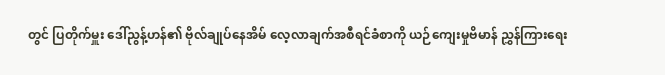တွင် ပြတိုက်မှူး ဒေါ်ညွန့်ဟန်၏ ဗိုလ်ချုပ်နေအိမ် လေ့လာချက်အစီရင်ခံစာကို ယဉ်ကျေးမှုဗိမာန် ညွှန်ကြားရေး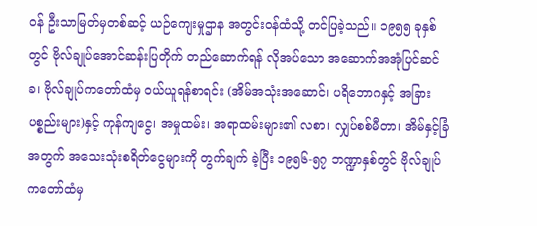ဝန် ဦးသာမြတ်မှတစ်ဆင့် ယဉ်ကျေးမှုဌာန အတွင်းဝန်ထံသို့ တင်ပြခဲ့သည်။ ၁၉၅၅ ခုနှစ်တွင် ဗိုလ်ချုပ်အောင်ဆန်းပြတိုက် တည်ဆောက်ရန် လိုအပ်သော အဆောက်အအုံပြင်ဆင်ခ၊ ဗိုလ်ချုပ်ကတော်ထံမှ ဝယ်ယူရန်စာရင်း (အိမ်အသုံးအဆောင်၊ ပရိဘောဂနှင့် အခြားပစ္စည်းများ)နှင့် ကုန်ကျငွေ၊ အမှုထမ်း၊ အရာထမ်းများ၏ လစာ၊ လျှပ်စစ်မီတာ၊ အိမ်နှင့်ခြံအတွက် အသေးသုံးစရိတ်ငွေများကို တွက်ချက် ခဲ့ပြီး ၁၉၅၆-၅၇ ဘဏ္ဍာနှစ်တွင် ဗိုလ်ချုပ်ကတော်ထံမှ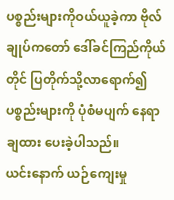ပစ္စည်းများကိုဝယ်ယူခဲ့ကာ ဗိုလ်ချုပ်ကတော် ဒေါ်ခင်ကြည်ကိုယ်တိုင် ပြတိုက်သို့လာရောက်၍ ပစ္စည်းများကို ပုံစံမပျက် နေရာချထား ပေးခဲ့ပါသည်။
ယင်းနောက် ယဉ်ကျေးမှု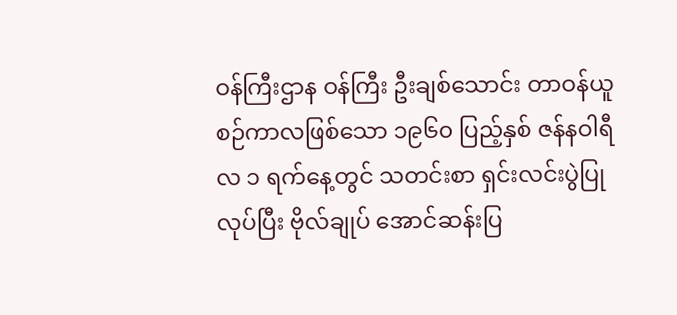ဝန်ကြီးဌာန ဝန်ကြီး ဦးချစ်သောင်း တာဝန်ယူစဉ်ကာလဖြစ်သော ၁၉၆၀ ပြည့်နှစ် ဇန်နဝါရီလ ၁ ရက်နေ့တွင် သတင်းစာ ရှင်းလင်းပွဲပြုလုပ်ပြီး ဗိုလ်ချုပ် အောင်ဆန်းပြ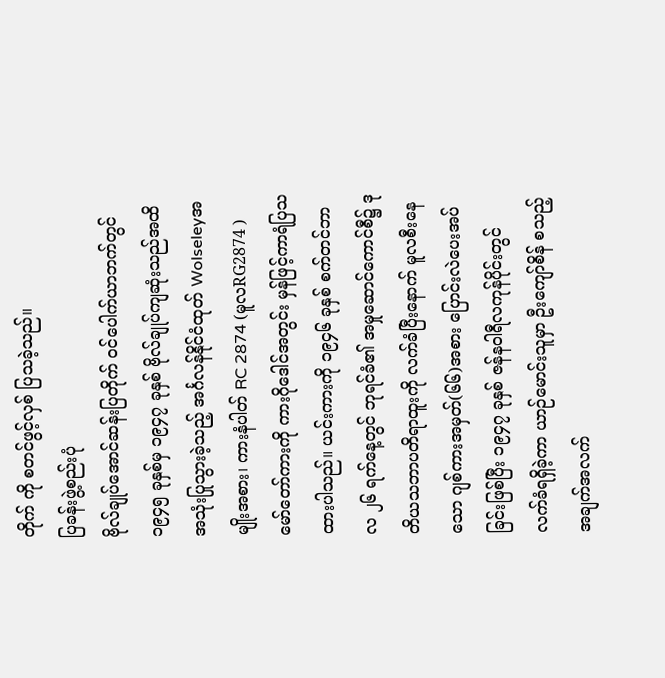တိုက် ကို စတင်ဖွင့်လှစ် ပြသခဲ့သည်။
ပြခန်းဖွဲ့စည်းပုံ
ဗိုလ်ချုပ်အောင်ဆန်းပြတိုက် ဝင်ပေါက်ယာဘက်တွင် ၁၉၄၅ ခုနှစ်မှ ၁၉၄၇ ခုနှစ် ဗိုလ်ချုပ်ကျဆုံးသည်အထိ အသုံးပြုသွားခဲ့သည့် အင်္ဂလန်နိုင်ငံထုတ် Wolseleyအမျိုးအစား၊ ကားနံပါတ် RC 2874 (မူလRG2874 )မော်တော်ကားကို ကားဂိုဒေါင်အတွင်း မှန်ဖြင့်ကာရံပြသ ထားပါသည်။ ယင်းကားကို ၁၉၄၆ ခုနှစ် စက်တင်ဘာလ ၂၆ ရက်နေ့တွင် ဘုရင်ခံ၏ အမှုဆောင်ကောင်စီ၌ ဒုတိယသဘာပတိရာထူးကို လက်ခံပြီးနောက် မူလစီးနေသော ဂျစ်ကားအမှတ်(၆၆)အစား ပြောင်းလဲပေးအပ်ခြင်းဖြစ်ပြီး ၁၉၄၇ ခုနှစ် ဇန်နဝါရီလကုန်ပိုင်းတွင် လက်ခံရရှိခဲ့ကာ ယာဉ်မောင်းသူမှာ ဦးကျော်စိန် စသည့် အချက်အလက်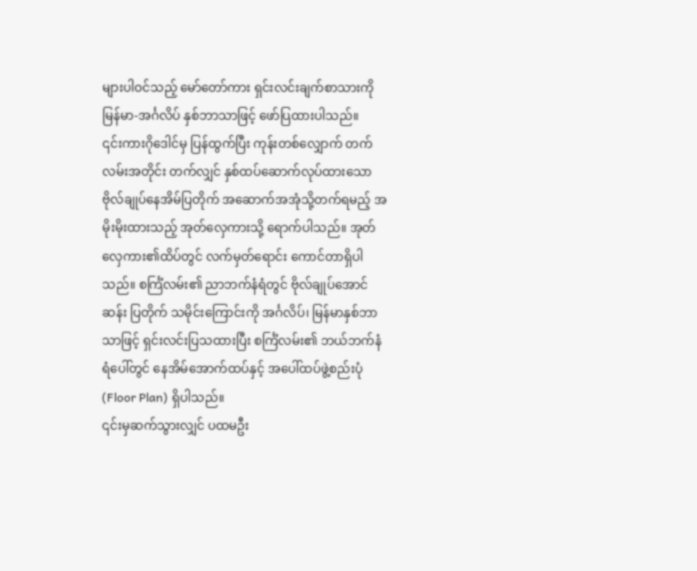များပါဝင်သည့် မော်တော်ကား ရှင်းလင်းချက်စာသားကို မြန်မာ-အင်္ဂလိပ် နှစ်ဘာသာဖြင့် ဖော်ပြထားပါသည်။
၎င်းကားဂိုဒေါင်မှ ပြန်ထွက်ပြီး ကုန်းတစ်လျှောက် တက်လမ်းအတိုင်း တက်လျှင် နှစ်ထပ်ဆောက်လုပ်ထားသော ဗိုလ်ချုပ်နေအိမ်ပြတိုက် အဆောက်အအုံသို့တက်ရမည့် အမိုးမိုးထားသည့် အုတ်လှေကားသို့ ရောက်ပါသည်။ အုတ်လှေကား၏ထိပ်တွင် လက်မှတ်ရောင်း ကောင်တာရှိပါသည်။ စင်္ကြံလမ်း၏ ညာဘက်နံရံတွင် ဗိုလ်ချုပ်အောင်ဆန်း ပြတိုက် သမိုင်းကြောင်းကို အင်္ဂလိပ်၊ မြန်မာနှစ်ဘာသာဖြင့် ရှင်းလင်းပြသထားပြီး စင်္ကြံလမ်း၏ ဘယ်ဘက်နံရံပေါ်တွင် နေအိမ်အောက်ထပ်နှင့် အပေါ်ထပ်ဖွဲ့စည်းပုံ (Floor Plan) ရှိပါသည်။
၎င်းမှဆက်သွားလျှင် ပထမဦး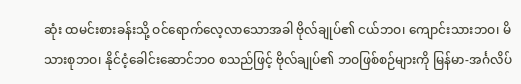ဆုံး ထမင်းစားခန်းသို့ ဝင်ရောက်လေ့လာသောအခါ ဗိုလ်ချုပ်၏ ငယ်ဘဝ၊ ကျောင်းသားဘဝ၊ မိသားစုဘဝ၊ နိုင်ငံ့ခေါင်းဆောင်ဘဝ စသည်ဖြင့် ဗိုလ်ချုပ်၏ ဘဝဖြစ်စဉ်များကို မြန်မာ-အင်္ဂလိပ်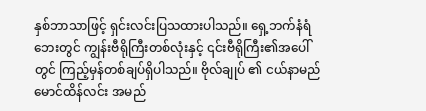နှစ်ဘာသာဖြင့် ရှင်းလင်းပြသထားပါသည်။ ရှေ့ဘက်နံရံ ဘေးတွင် ကျွန်းဗီရိုကြီးတစ်လုံးနှင့် ၎င်းဗီရိုကြီး၏အပေါ်တွင် ကြည့်မှန်တစ်ချပ်ရှိပါသည်။ ဗိုလ်ချုပ် ၏ ငယ်နာမည် မောင်ထိန်လင်း အမည်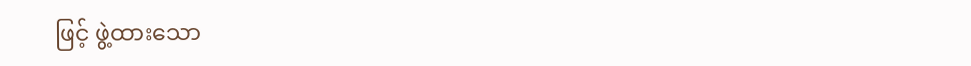ဖြင့် ဖွဲ့ထားသော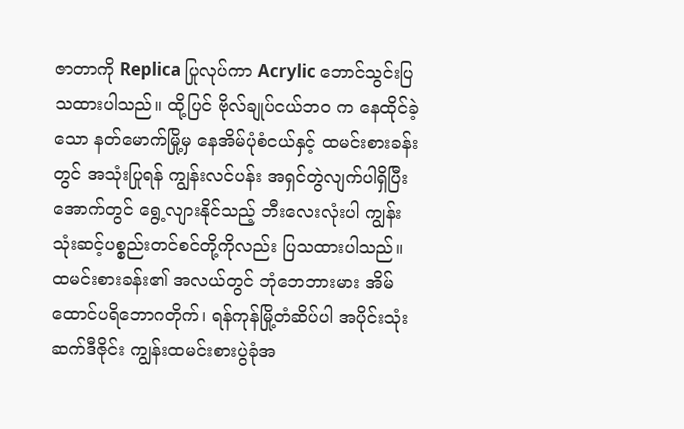ဇာတာကို Replica ပြုလုပ်ကာ Acrylic ဘောင်သွင်းပြသထားပါသည်။ ထို့ပြင် ဗိုလ်ချုပ်ငယ်ဘဝ က နေထိုင်ခဲ့သော နတ်မောက်မြို့မှ နေအိမ်ပုံစံငယ်နှင့် ထမင်းစားခန်းတွင် အသုံးပြုရန် ကျွန်းလင်ပန်း အရှင်တွဲလျက်ပါရှိပြီး အောက်တွင် ရွေ့လျားနိုင်သည့် ဘီးလေးလုံးပါ ကျွန်းသုံးဆင့်ပစ္စည်းတင်စင်တို့ကိုလည်း ပြသထားပါသည်။
ထမင်းစားခန်း၏ အလယ်တွင် ဘုံဘေဘားမား အိမ်ထောင်ပရိဘောဂတိုက်၊ ရန်ကုန်မြို့တံဆိပ်ပါ အပိုင်းသုံးဆက်ဒီဇိုင်း ကျွန်းထမင်းစားပွဲခုံအ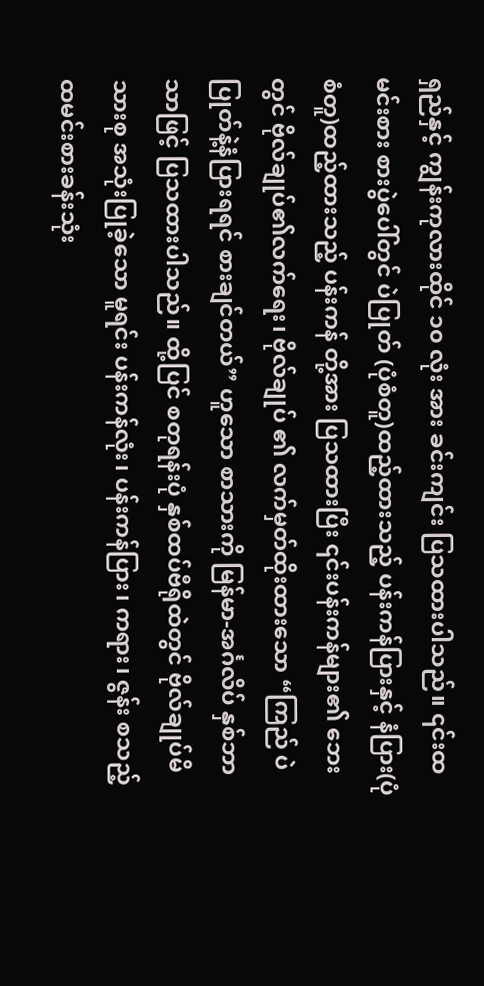ရှည်နှင့် ကျွန်းကုလားထိုင် ၁၀ လုံး အား ခင်းကျင်း ပြသထားပါသည်။ ၎င်းထမင်းစား စားပွဲပေါ်တွင် ပဲပြုတ် (ပုံစံတူ)ထည့်ထားသည့် ပန်းကန်ပြားနှင့် နံပြား(ပုံစံတူ)ထည့်ထားသည့် ပန်းကန် တို့အား ပြသထားပြီး ၎င်းပန်းကန်များ၏ ဘေးတွင် ဗိုလ်ချုပ်၏လက်ရေး၊ ဗိုလ်ချုပ် ၏ လက်မှတ်ထိုးထားသော “ကြည် ပဲပြုတ်နဲ့နံပြားရရင် စားချင်တယ်” ဟူသော စာသားကို မြန်မာ-အင်္ဂလိပ် နှစ်ဘာသာဖြင့် ပြသထားပါသည်။ ထို့ပြင် စတုရန်းပုံ နှစ်ထပ်ဗီရိုထဲတွင် ဗိုလ်ချုပ်မိသားစု အသုံးပြုခဲ့သော မူရင်း ပန်းကန်လုံး၊ ပန်းကန်ပြား၊ ကရား၊ ဇွန်း စသည့် ထမင်းစားခန်းသုံး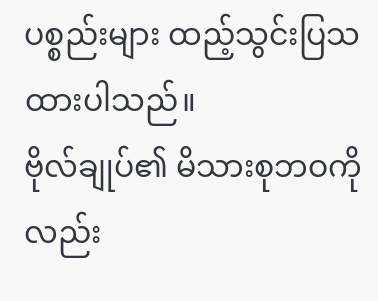ပစ္စည်းများ ထည့်သွင်းပြသထားပါသည်။
ဗိုလ်ချုပ်၏ မိသားစုဘဝကိုလည်း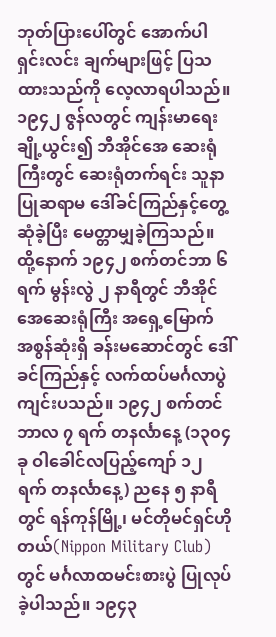ဘုတ်ပြားပေါ်တွင် အောက်ပါရှင်းလင်း ချက်များဖြင့် ပြသထားသည်ကို လေ့လာရပါသည်။ ၁၉၄၂ ဇွန်လတွင် ကျန်းမာရေး ချို့ယွင်း၍ ဘီအိုင်အေ ဆေးရုံကြီးတွင် ဆေးရုံတက်ရင်း သူနာပြုဆရာမ ဒေါ်ခင်ကြည်နှင့်တွေ့ဆုံခဲ့ပြီး မေတ္တာမျှခဲ့ကြသည်။ ထို့နောက် ၁၉၄၂ စက်တင်ဘာ ၆ ရက် မွန်းလွဲ ၂ နာရီတွင် ဘီအိုင်အေဆေးရုံကြီး အရှေ့မြောက် အစွန်ဆုံးရှိ ခန်းမဆောင်တွင် ဒေါ်ခင်ကြည်နှင့် လက်ထပ်မင်္ဂလာပွဲကျင်းပသည်။ ၁၉၄၂ စက်တင်ဘာလ ၇ ရက် တနင်္လာနေ့ (၁၃၀၄ ခု ဝါခေါင်လပြည့်ကျော် ၁၂ ရက် တနင်္လာနေ့) ညနေ ၅ နာရီတွင် ရန်ကုန်မြို့၊ မင်တိုမင်ရှင်ဟိုတယ်(Nippon Military Club)တွင် မင်္ဂလာထမင်းစားပွဲ ပြုလုပ်ခဲ့ပါသည်။ ၁၉၄၃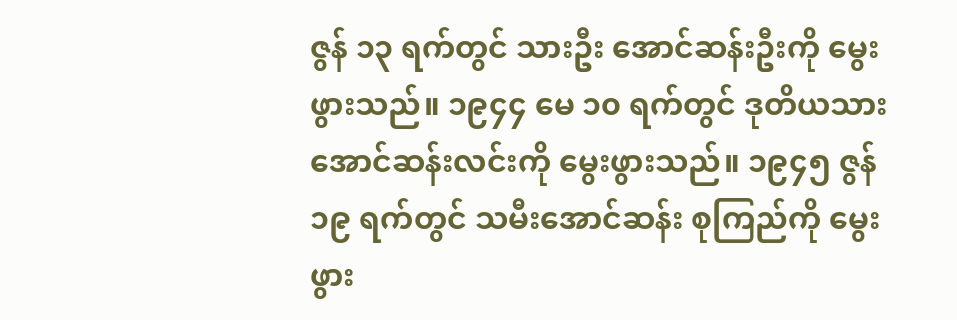ဇွန် ၁၃ ရက်တွင် သားဦး အောင်ဆန်းဦးကို မွေးဖွားသည်။ ၁၉၄၄ မေ ၁၀ ရက်တွင် ဒုတိယသား အောင်ဆန်းလင်းကို မွေးဖွားသည်။ ၁၉၄၅ ဇွန် ၁၉ ရက်တွင် သမီးအောင်ဆန်း စုကြည်ကို မွေးဖွား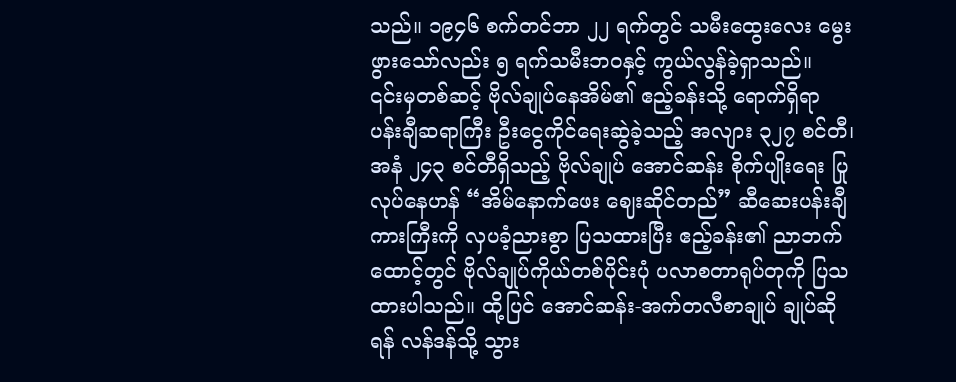သည်။ ၁၉၄၆ စက်တင်ဘာ ၂၂ ရက်တွင် သမီးထွေးလေး မွေးဖွားသော်လည်း ၅ ရက်သမီးဘဝနှင့် ကွယ်လွန်ခဲ့ရှာသည်။
၎င်းမှတစ်ဆင့် ဗိုလ်ချုပ်နေအိမ်၏ ဧည့်ခန်းသို့ ရောက်ရှိရာ ပန်းချီဆရာကြီး ဦးငွေကိုင်ရေးဆွဲခဲ့သည့် အလျား ၃၂၇ စင်တီ၊ အနံ ၂၄၃ စင်တီရှိသည့် ဗိုလ်ချုပ် အောင်ဆန်း စိုက်ပျိုးရေး ပြုလုပ်နေဟန် “အိမ်နောက်ဖေး ဈေးဆိုင်တည်” ဆီဆေးပန်းချီကားကြီးကို လှပခံ့ညားစွာ ပြသထားပြီး ဧည့်ခန်း၏ ညာဘက်ထောင့်တွင် ဗိုလ်ချုပ်ကိုယ်တစ်ပိုင်းပုံ ပလာစတာရုပ်တုကို ပြသထားပါသည်။ ထို့ပြင် အောင်ဆန်း-အက်တလီစာချုပ် ချုပ်ဆိုရန် လန်ဒန်သို့ သွား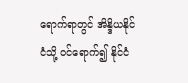ရောက်ရာတွင် အိန္ဒိယနိုင်ငံသို့ ဝင်ရောက်၍ နိုင်ငံ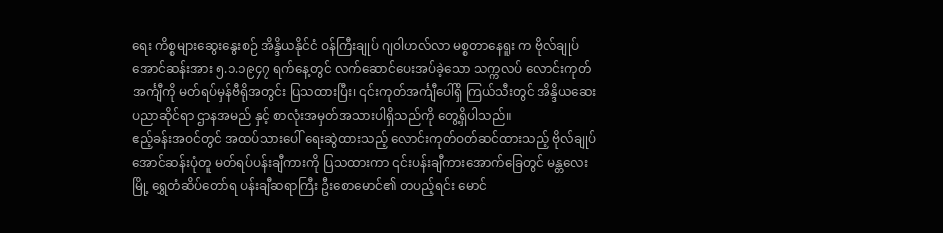ရေး ကိစ္စများဆွေးနွေးစဉ် အိန္ဒိယနိုင်ငံ ဝန်ကြီးချုပ် ဂျဝါဟလ်လာ မစ္စတာနေရူး က ဗိုလ်ချုပ်အောင်ဆန်းအား ၅.၁.၁၉၄၇ ရက်နေ့တွင် လက်ဆောင်ပေးအပ်ခဲ့သော သက္ကလပ် လောင်းကုတ်အင်္ကျီကို မတ်ရပ်မှန်ဗီရိုအတွင်း ပြသထားပြီး၊ ၎င်းကုတ်အင်္ကျီပေါ်ရှိ ကြယ်သီးတွင် အိန္ဒိယဆေးပညာဆိုင်ရာ ဌာနအမည် နှင့် စာလုံးအမှတ်အသားပါရှိသည်ကို တွေ့ရှိပါသည်။
ဧည့်ခန်းအဝင်တွင် အထပ်သားပေါ် ရေးဆွဲထားသည့် လောင်းကုတ်ဝတ်ဆင်ထားသည့် ဗိုလ်ချုပ်အောင်ဆန်းပုံတူ မတ်ရပ်ပန်းချီကားကို ပြသထားကာ ၎င်းပန်းချီကားအောက်ခြေတွင် မန္တလေးမြို့ ရွှေတံဆိပ်တော်ရ ပန်းချီဆရာကြီး ဦးစောမောင်၏ တပည့်ရင်း မောင်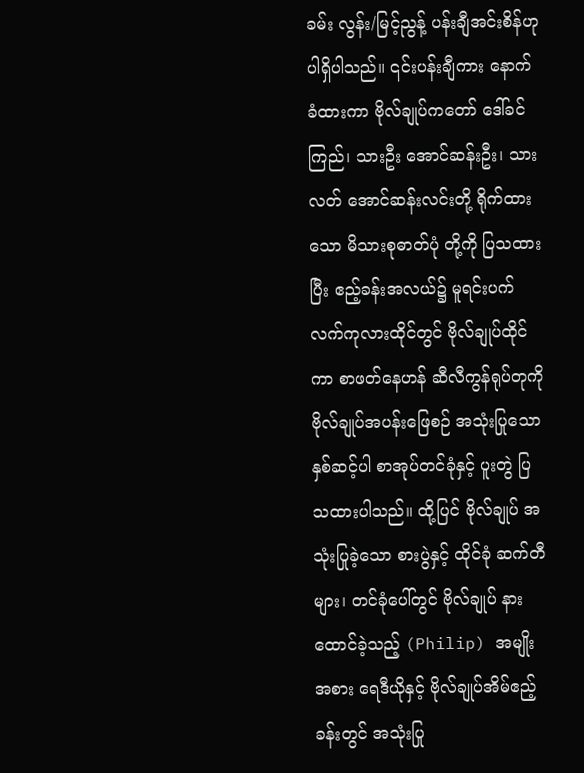ခမ်း လွန်း/မြင့်ညွန့် ပန်းချီအင်းစိန်ဟု ပါရှိပါသည်။ ၎င်းပန်းချီကား နောက်ခံထားကာ ဗိုလ်ချုပ်ကတော် ဒေါ်ခင်ကြည်၊ သားဦး အောင်ဆန်းဦး၊ သားလတ် အောင်ဆန်းလင်းတို့ ရိုက်ထားသော မိသားစုဓာတ်ပုံ တို့ကို ပြသထားပြီး ဧည့်ခန်းအလယ်၌ မူရင်းပက်လက်ကုလားထိုင်တွင် ဗိုလ်ချုပ်ထိုင်ကာ စာဖတ်နေဟန် ဆီလီကွန်ရုပ်တုကို ဗိုလ်ချုပ်အပန်းဖြေစဉ် အသုံးပြုသော နှစ်ဆင့်ပါ စာအုပ်တင်ခုံနှင့် ပူးတွဲ ပြသထားပါသည်။ ထို့ပြင် ဗိုလ်ချုပ် အသုံးပြုခဲ့သော စားပွဲနှင့် ထိုင်ခုံ ဆက်တီများ၊ တင်ခုံပေါ်တွင် ဗိုလ်ချုပ် နားထောင်ခဲ့သည့် (Philip) အမျိုးအစား ရေဒီယိုနှင့် ဗိုလ်ချုပ်အိမ်ဧည့်ခန်းတွင် အသုံးပြု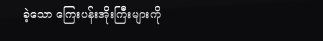ခဲ့သော ကြေးပန်းအိုးကြီးများကို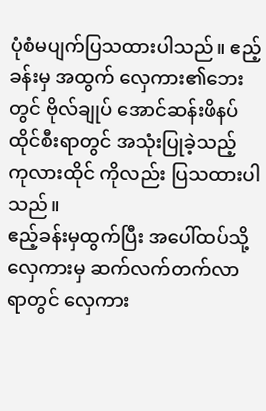ပုံစံမပျက်ပြသထားပါသည်။ ဧည့်ခန်းမှ အထွက် လှေကား၏ဘေးတွင် ဗိုလ်ချုပ် အောင်ဆန်းဖိနပ်ထိုင်စီးရာတွင် အသုံးပြုခဲ့သည့် ကုလားထိုင် ကိုလည်း ပြသထားပါသည်။
ဧည့်ခန်းမှထွက်ပြီး အပေါ်ထပ်သို့ လှေကားမှ ဆက်လက်တက်လာရာတွင် လှေကား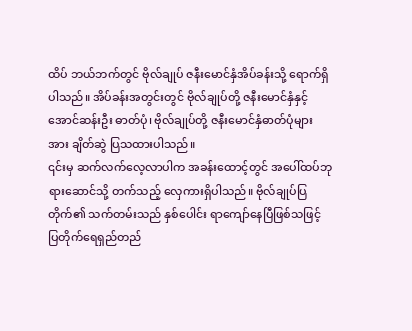ထိပ် ဘယ်ဘက်တွင် ဗိုလ်ချုပ် ဇနီးမောင်နှံအိပ်ခန်းသို့ ရောက်ရှိပါသည်။ အိပ်ခန်းအတွင်းတွင် ဗိုလ်ချုပ်တို့ ဇနီးမောင်နှံနှင့် အောင်ဆန်းဦး ဓာတ်ပုံ၊ ဗိုလ်ချုပ်တို့ ဇနီးမောင်နှံဓာတ်ပုံများအား ချိတ်ဆွဲ ပြသထားပါသည်။
၎င်းမှ ဆက်လက်လေ့လာပါက အခန်းထောင့်တွင် အပေါ်ထပ်ဘုရားဆောင်သို့ တက်သည့် လှေကားရှိပါသည်။ ဗိုလ်ချုပ်ပြတိုက်၏ သက်တမ်းသည် နှစ်ပေါင်း ရာကျော်နေပြီဖြစ်သဖြင့် ပြတိုက်ရေရှည်တည်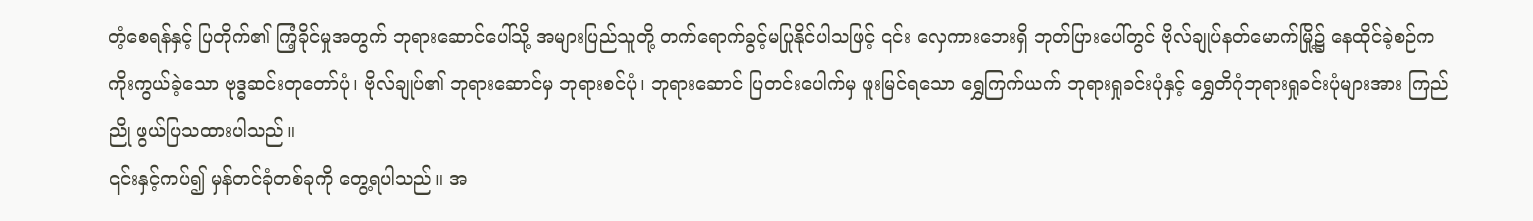တံ့စေရန်နှင့် ပြတိုက်၏ ကြံ့ခိုင်မှုအတွက် ဘုရားဆောင်ပေါ်သို့ အများပြည်သူတို့ တက်ရောက်ခွင့်မပြုနိုင်ပါသဖြင့် ၎င်း လှေကားဘေးရှိ ဘုတ်ပြားပေါ်တွင် ဗိုလ်ချုပ်နတ်မောက်မြို့၌ နေထိုင်ခဲ့စဉ်က ကိုးကွယ်ခဲ့သော ဗုဒ္ဓဆင်းတုတော်ပုံ၊ ဗိုလ်ချုပ်၏ ဘုရားဆောင်မှ ဘုရားစင်ပုံ၊ ဘုရားဆောင် ပြတင်းပေါက်မှ ဖူးမြင်ရသော ရွှေကြက်ယက် ဘုရားရှုခင်းပုံနှင့် ရွှေတိဂုံဘုရားရှုခင်းပုံများအား ကြည်ညို ဖွယ်ပြသထားပါသည်။
၎င်းနှင့်ကပ်၍ မှန်တင်ခုံတစ်ခုကို တွေ့ရပါသည်။ အ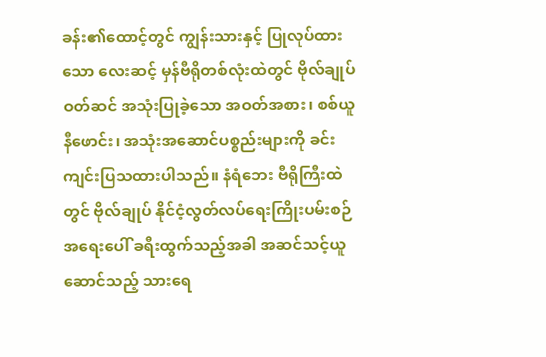ခန်း၏ထောင့်တွင် ကျွန်းသားနှင့် ပြုလုပ်ထားသော လေးဆင့် မှန်ဗီရိုတစ်လုံးထဲတွင် ဗိုလ်ချုပ်ဝတ်ဆင် အသုံးပြုခဲ့သော အဝတ်အစား၊ စစ်ယူနီဖောင်း၊ အသုံးအဆောင်ပစ္စည်းများကို ခင်းကျင်းပြသထားပါသည်။ နံရံဘေး ဗီရိုကြီးထဲတွင် ဗိုလ်ချုပ် နိုင်ငံ့လွတ်လပ်ရေးကြိုးပမ်းစဉ် အရေးပေါ် ခရီးထွက်သည့်အခါ အဆင်သင့်ယူဆောင်သည့် သားရေ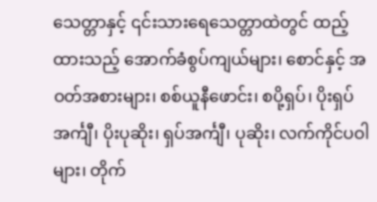သေတ္တာနှင့် ၎င်းသားရေသေတ္တာထဲတွင် ထည့်ထားသည့် အောက်ခံစွပ်ကျယ်များ၊ စောင်နှင့် အဝတ်အစားများ၊ စစ်ယူနီဖောင်း၊ စပို့ရှပ်၊ ပိုးရှပ်အင်္ကျီ၊ ပိုးပုဆိုး၊ ရှပ်အင်္ကျီ၊ ပုဆိုး၊ လက်ကိုင်ပဝါများ၊ တိုက်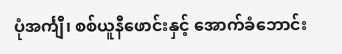ပုံအင်္ကျီ၊ စစ်ယူနီဖောင်းနှင့် အောက်ခံဘောင်း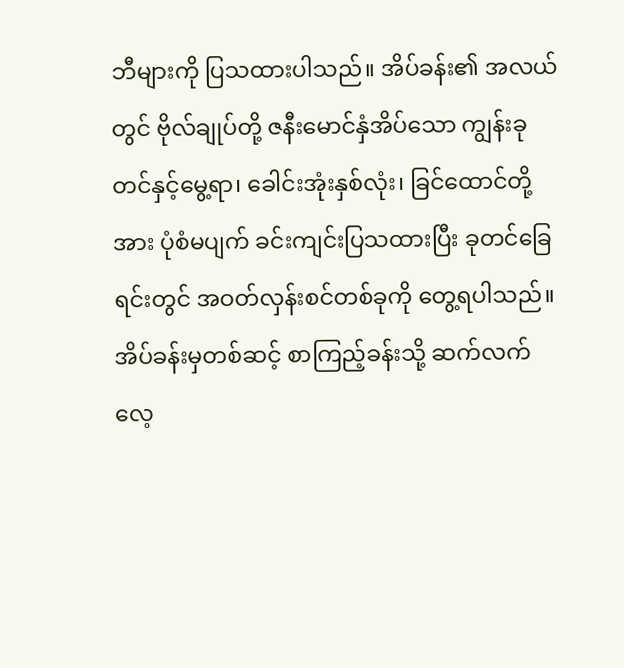ဘီများကို ပြသထားပါသည်။ အိပ်ခန်း၏ အလယ်တွင် ဗိုလ်ချုပ်တို့ ဇနီးမောင်နှံအိပ်သော ကျွန်းခုတင်နှင့်မွေ့ရာ၊ ခေါင်းအုံးနှစ်လုံး၊ ခြင်ထောင်တို့အား ပုံစံမပျက် ခင်းကျင်းပြသထားပြီး ခုတင်ခြေရင်းတွင် အဝတ်လှန်းစင်တစ်ခုကို တွေ့ရပါသည်။
အိပ်ခန်းမှတစ်ဆင့် စာကြည့်ခန်းသို့ ဆက်လက်လေ့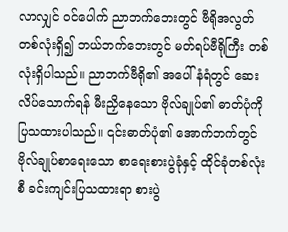လာလျှင် ဝင်ပေါက် ညာဘက်ဘေးတွင် ဗီရိုအလွတ် တစ်လုံးရှိ၍ ဘယ်ဘက်ဘေးတွင် မတ်ရပ်ဗီရိုကြီး တစ်လုံးရှိပါသည်။ ညာဘက်ဗီရို၏ အပေါ်နံရံတွင် ဆေးလိပ်သောက်ရန် မီးညှိနေသော ဗိုလ်ချုပ်၏ ဓာတ်ပုံကို ပြသထားပါသည်။ ၎င်းဓာတ်ပုံ၏ အောက်ဘက်တွင် ဗိုလ်ချုပ်စာရေးသော စာရေးစားပွဲခုံနှင့် ထိုင်ခုံတစ်လုံးစီ ခင်းကျင်းပြသထားရာ စားပွဲ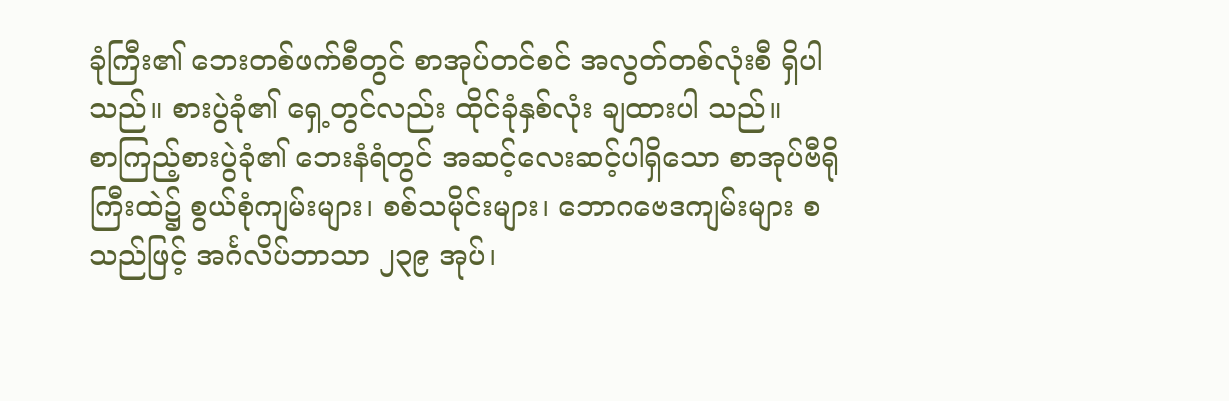ခုံကြီး၏ ဘေးတစ်ဖက်စီတွင် စာအုပ်တင်စင် အလွတ်တစ်လုံးစီ ရှိပါသည်။ စားပွဲခုံ၏ ရှေ့တွင်လည်း ထိုင်ခုံနှစ်လုံး ချထားပါ သည်။
စာကြည့်စားပွဲခုံ၏ ဘေးနံရံတွင် အဆင့်လေးဆင့်ပါရှိသော စာအုပ်ဗီရိုကြီးထဲ၌ စွယ်စုံကျမ်းများ၊ စစ်သမိုင်းများ၊ ဘောဂဗေဒကျမ်းများ စသည်ဖြင့် အင်္ဂလိပ်ဘာသာ ၂၃၉ အုပ်၊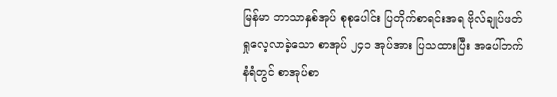မြန်မာ ဘာသာနှစ်အုပ် စုစုပေါင်း ပြတိုက်စာရင်းအရ ဗိုလ်ချုပ်ဖတ်ရှုလေ့လာခဲ့သော စာအုပ် ၂၄၁ အုပ်အား ပြသထားပြီး အပေါ်ဘက်နံရံတွင် စာအုပ်စာ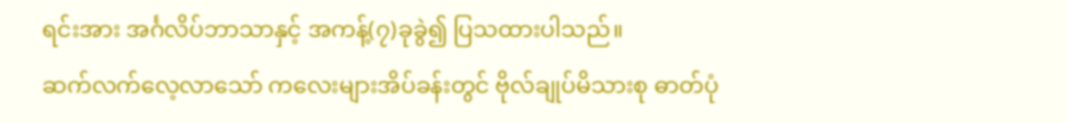ရင်းအား အင်္ဂလိပ်ဘာသာနှင့် အကန့်(၇)ခုခွဲ၍ ပြသထားပါသည်။
ဆက်လက်လေ့လာသော် ကလေးများအိပ်ခန်းတွင် ဗိုလ်ချုပ်မိသားစု ဓာတ်ပုံ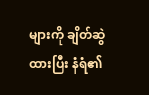များကို ချိတ်ဆွဲထားပြီး နံရံ၏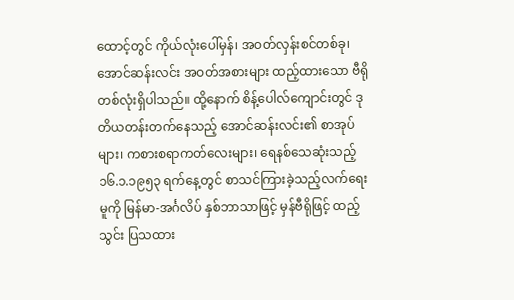ထောင့်တွင် ကိုယ်လုံးပေါ်မှန်၊ အဝတ်လှန်းစင်တစ်ခု၊ အောင်ဆန်းလင်း အဝတ်အစားများ ထည့်ထားသော ဗီရိုတစ်လုံးရှိပါသည်။ ထို့နောက် စိန့်ပေါလ်ကျောင်းတွင် ဒုတိယတန်းတက်နေသည့် အောင်ဆန်းလင်း၏ စာအုပ်များ၊ ကစားစရာကတ်လေးများ၊ ရေနစ်သေဆုံးသည့် ၁၆.၁.၁၉၅၃ ရက်နေ့တွင် စာသင်ကြားခဲ့သည့်လက်ရေးမူကို မြန်မာ-အင်္ဂလိပ် နှစ်ဘာသာဖြင့် မှန်ဗီရိုဖြင့် ထည့်သွင်း ပြသထား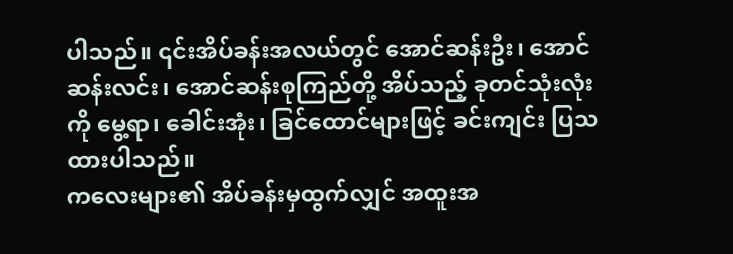ပါသည်။ ၎င်းအိပ်ခန်းအလယ်တွင် အောင်ဆန်းဦး၊ အောင်ဆန်းလင်း၊ အောင်ဆန်းစုကြည်တို့ အိပ်သည့် ခုတင်သုံးလုံးကို မွေ့ရာ၊ ခေါင်းအုံး၊ ခြင်ထောင်များဖြင့် ခင်းကျင်း ပြသထားပါသည်။
ကလေးများ၏ အိပ်ခန်းမှထွက်လျှင် အထူးအ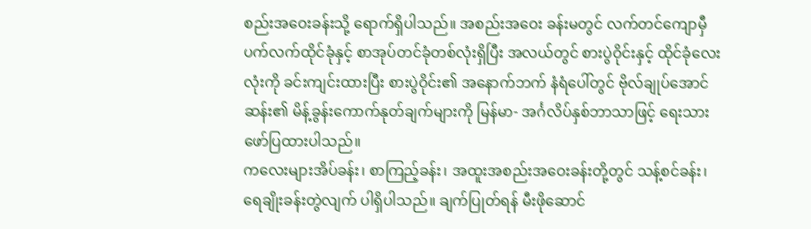စည်းအဝေးခန်းသို့ ရောက်ရှိပါသည်။ အစည်းအဝေး ခန်းမတွင် လက်တင်ကျောမှီ ပက်လက်ထိုင်ခုံနှင့် စာအုပ်တင်ခုံတစ်လုံးရှိပြီး အလယ်တွင် စားပွဲဝိုင်းနှင့် ထိုင်ခုံလေးလုံးကို ခင်းကျင်းထားပြီး စားပွဲဝိုင်း၏ အနောက်ဘက် နံရံပေါ်တွင် ဗိုလ်ချုပ်အောင်ဆန်း၏ မိန့်ခွန်းကောက်နုတ်ချက်များကို မြန်မာ- အင်္ဂလိပ်နှစ်ဘာသာဖြင့် ရေးသား ဖော်ပြထားပါသည်။
ကလေးများအိပ်ခန်း၊ စာကြည့်ခန်း၊ အထူးအစည်းအဝေးခန်းတို့တွင် သန့်စင်ခန်း၊ ရေချိုးခန်းတွဲလျက် ပါရှိပါသည်။ ချက်ပြုတ်ရန် မီးဖိုဆောင်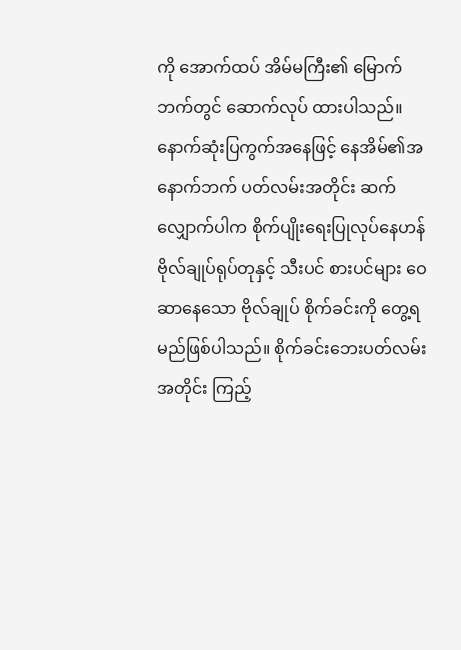ကို အောက်ထပ် အိမ်မကြီး၏ မြောက်ဘက်တွင် ဆောက်လုပ် ထားပါသည်။
နောက်ဆုံးပြကွက်အနေဖြင့် နေအိမ်၏အနောက်ဘက် ပတ်လမ်းအတိုင်း ဆက်လျှောက်ပါက စိုက်ပျိုးရေးပြုလုပ်နေဟန် ဗိုလ်ချုပ်ရုပ်တုနှင့် သီးပင် စားပင်များ ဝေဆာနေသော ဗိုလ်ချုပ် စိုက်ခင်းကို တွေ့ရမည်ဖြစ်ပါသည်။ စိုက်ခင်းဘေးပတ်လမ်းအတိုင်း ကြည့်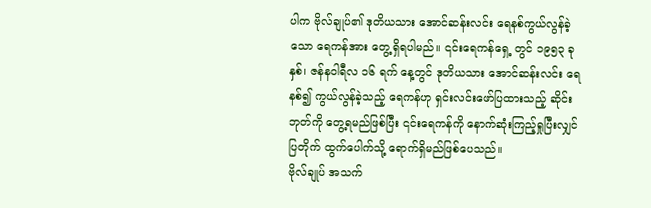ပါက ဗိုလ်ချုပ်၏ ဒုတိယသား အောင်ဆန်းလင်း ရေနစ်ကွယ်လွန်ခဲ့သော ရေကန်အား တွေ့ရှိရပါမည်။ ၎င်းရေကန်ရှေ့ တွင် ၁၉၅၃ ခုနှစ်၊ ဇန်နဝါရီလ ၁၆ ရက် နေ့တွင် ဒုတိယသား အောင်ဆန်းလင်း ရေနစ်၍ ကွယ်လွန်ခဲ့သည့် ရေကန်ဟု ရှင်းလင်းဖော်ပြထားသည့် ဆိုင်းဘုတ်ကို တွေ့ရမည်ဖြစ်ပြီး ၎င်းရေကန်ကို နောက်ဆုံးကြည့်ရှုပြီးလျှင် ပြတိုက် ထွက်ပေါက်သို့ ရောက်ရှိမည်ဖြစ်ပေသည်။
ဗိုလ်ချုပ် အသက်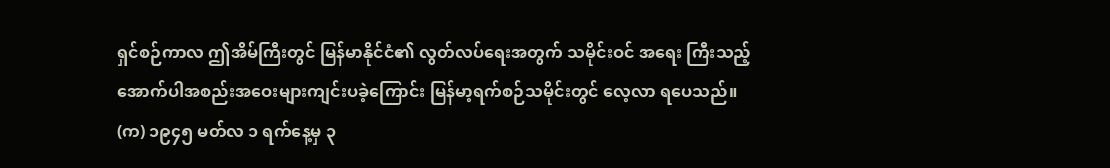ရှင်စဉ်ကာလ ဤအိမ်ကြီးတွင် မြန်မာနိုင်ငံ၏ လွတ်လပ်ရေးအတွက် သမိုင်းဝင် အရေး ကြီးသည့် အောက်ပါအစည်းအဝေးများကျင်းပခဲ့ကြောင်း မြန်မာ့ရက်စဉ်သမိုင်းတွင် လေ့လာ ရပေသည်။
(က) ၁၉၄၅ မတ်လ ၁ ရက်နေ့မှ ၃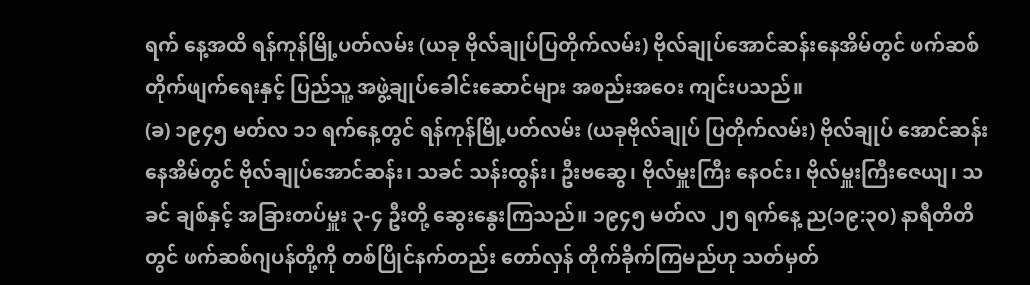ရက် နေ့အထိ ရန်ကုန်မြို့ပတ်လမ်း (ယခု ဗိုလ်ချုပ်ပြတိုက်လမ်း) ဗိုလ်ချုပ်အောင်ဆန်းနေအိမ်တွင် ဖက်ဆစ်တိုက်ဖျက်ရေးနှင့် ပြည်သူ့ အဖွဲ့ချုပ်ခေါင်းဆောင်များ အစည်းအဝေး ကျင်းပသည်။
(ခ) ၁၉၄၅ မတ်လ ၁၁ ရက်နေ့တွင် ရန်ကုန်မြို့ပတ်လမ်း (ယခုဗိုလ်ချုပ် ပြတိုက်လမ်း) ဗိုလ်ချုပ် အောင်ဆန်း နေအိမ်တွင် ဗိုလ်ချုပ်အောင်ဆန်း၊ သခင် သန်းထွန်း၊ ဦးဗဆွေ၊ ဗိုလ်မှူးကြီး နေဝင်း၊ ဗိုလ်မှူးကြီးဇေယျ၊ သခင် ချစ်နှင့် အခြားတပ်မှူး ၃-၄ ဦးတို့ ဆွေးနွေးကြသည်။ ၁၉၄၅ မတ်လ ၂၅ ရက်နေ့ ည(၁၉:၃၀) နာရီတိတိတွင် ဖက်ဆစ်ဂျပန်တို့ကို တစ်ပြိုင်နက်တည်း တော်လှန် တိုက်ခိုက်ကြမည်ဟု သတ်မှတ်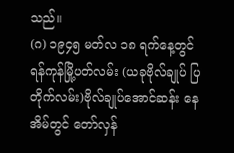သည်။
(ဂ) ၁၉၄၅ မတ်လ ၁၈ ရက်နေ့တွင် ရန်ကုန်မြို့ပတ်လမ်း (ယခုဗိုလ်ချုပ် ပြတိုက်လမ်း)ဗိုလ်ချုပ်အောင်ဆန်း နေအိမ်တွင် တော်လှန်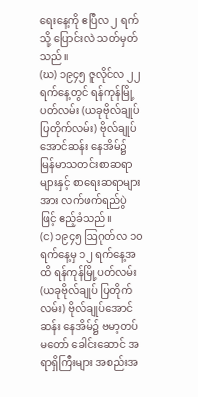ရေးနေ့ကို ဧပြီလ ၂ ရက်သို့ ပြောင်းလဲ သတ်မှတ်သည်။
(ဃ) ၁၉၄၅ ဇူလိုင်လ ၂၂ ရက်နေ့တွင် ရန်ကုန်မြို့ပတ်လမ်း (ယခုဗိုလ်ချုပ် ပြတိုက်လမ်း) ဗိုလ်ချုပ်အောင်ဆန်း နေအိမ်၌ မြန်မာသတင်းစာဆရာများနှင့် စာရေးဆရာများအား လက်ဖက်ရည်ပွဲ ဖြင့် ဧည့်ခံသည်။
(င) ၁၉၄၅ ဩဂုတ်လ ၁၀ ရက်နေ့မှ ၁၂ ရက်နေ့အထိ ရန်ကုန်မြို့ပတ်လမ်း (ယခုဗိုလ်ချုပ် ပြတိုက်လမ်း) ဗိုလ်ချုပ်အောင်ဆန်း နေအိမ်၌ ဗမာ့တပ်မတော် ခေါင်းဆောင် အရာရှိကြီးများ အစည်းအ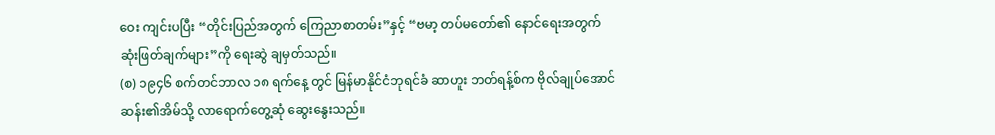ဝေး ကျင်းပပြီး “တိုင်းပြည်အတွက် ကြေညာစာတမ်း”နှင့် “ဗမာ့ တပ်မတော်၏ နောင်ရေးအတွက် ဆုံးဖြတ်ချက်များ”ကို ရေးဆွဲ ချမှတ်သည်။
(စ) ၁၉၄၆ စက်တင်ဘာလ ၁၈ ရက်နေ့ တွင် မြန်မာနိုင်ငံဘုရင်ခံ ဆာဟူး ဘတ်ရန့်စ်က ဗိုလ်ချုပ်အောင်ဆန်း၏အိမ်သို့ လာရောက်တွေ့ဆုံ ဆွေးနွေးသည်။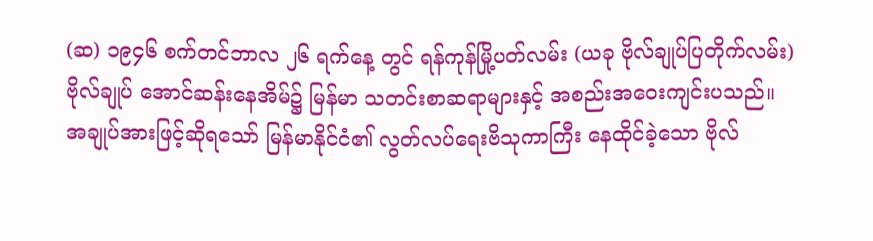(ဆ) ၁၉၄၆ စက်တင်ဘာလ ၂၆ ရက်နေ့ တွင် ရန်ကုန်မြို့ပတ်လမ်း (ယခု ဗိုလ်ချုပ်ပြတိုက်လမ်း) ဗိုလ်ချုပ် အောင်ဆန်းနေအိမ်၌ မြန်မာ သတင်းစာဆရာများနှင့် အစည်းအဝေးကျင်းပသည်။
အချုပ်အားဖြင့်ဆိုရသော် မြန်မာနိုင်ငံ၏ လွတ်လပ်ရေးဗိသုကာကြီး နေထိုင်ခဲ့သော ဗိုလ်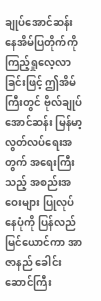ချုပ်အောင်ဆန်း နေအိမ်ပြတိုက်ကို ကြည့်ရှုလေ့လာခြင်းဖြင့် ဤအိမ်ကြီးတွင် ဗိုလ်ချုပ်အောင်ဆန်း မြန်မာ့လွတ်လပ်ရေးအတွက် အရေးကြီးသည့် အစည်းအဝေးများ ပြုလုပ်နေပုံကို ပြန်လည်မြင်ယောင်ကာ အာဇာနည် ခေါင်းဆောင်ကြီး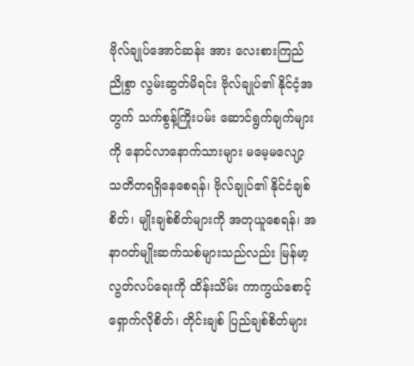ဗိုလ်ချုပ်အောင်ဆန်း အား လေးစားကြည်ညိုစွာ လွမ်းဆွတ်မိရင်း ဗိုလ်ချုပ်၏ နိုင်ငံ့အတွက် သက်စွန့်ကြိုးပမ်း ဆောင်ရွက်ချက်များကို နောင်လာနောက်သားများ မမေ့မလျော့ သတိတရရှိနေစေရန်၊ ဗိုလ်ချုပ်၏ နိုင်ငံချစ်စိတ်၊ မျိုးချစ်စိတ်များကို အတုယူစေရန်၊ အနာဂတ်မျိုးဆက်သစ်များသည်လည်း မြန်မာ့လွတ်လပ်ရေးကို ထိန်းသိမ်း ကာကွယ်စောင့်ရှောက်လိုစိတ်၊ တိုင်းချစ် ပြည်ချစ်စိတ်များ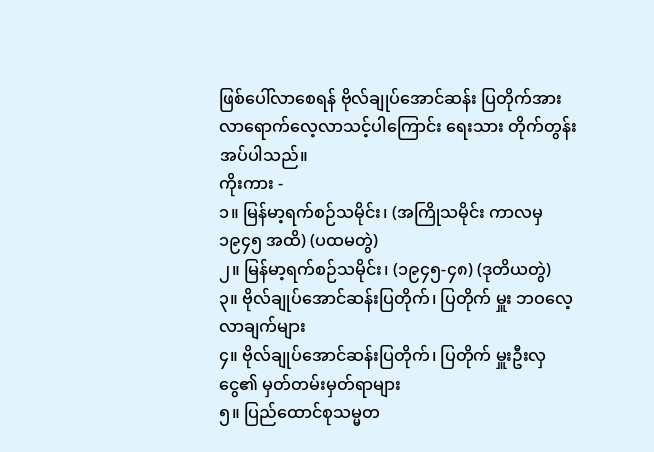ဖြစ်ပေါ်လာစေရန် ဗိုလ်ချုပ်အောင်ဆန်း ပြတိုက်အား လာရောက်လေ့လာသင့်ပါကြောင်း ရေးသား တိုက်တွန်းအပ်ပါသည်။
ကိုးကား -
၁။ မြန်မာ့ရက်စဉ်သမိုင်း၊ (အကြိုသမိုင်း ကာလမှ ၁၉၄၅ အထိ) (ပထမတွဲ)
၂။ မြန်မာ့ရက်စဉ်သမိုင်း၊ (၁၉၄၅-၄၈) (ဒုတိယတွဲ)
၃။ ဗိုလ်ချုပ်အောင်ဆန်းပြတိုက်၊ ပြတိုက် မှူး ဘဝလေ့လာချက်များ
၄။ ဗိုလ်ချုပ်အောင်ဆန်းပြတိုက်၊ ပြတိုက် မှူးဦးလှငွေ၏ မှတ်တမ်းမှတ်ရာများ
၅။ ပြည်ထောင်စုသမ္မတ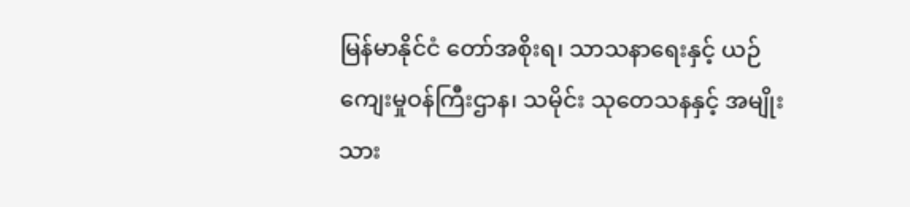မြန်မာနိုင်ငံ တော်အစိုးရ၊ သာသနာရေးနှင့် ယဉ်ကျေးမှုဝန်ကြီးဌာန၊ သမိုင်း သုတေသနနှင့် အမျိုးသား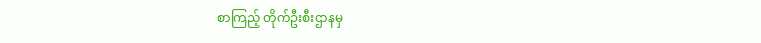စာကြည့် တိုက်ဦးစီးဌာနမှ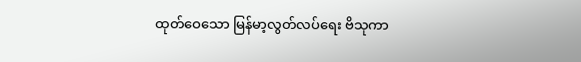ထုတ်ဝေသော မြန်မာ့လွတ်လပ်ရေး ဗိသုကာ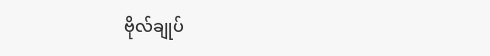ဗိုလ်ချုပ်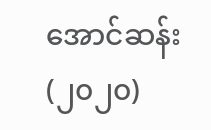အောင်ဆန်း(၂၀၂၀)